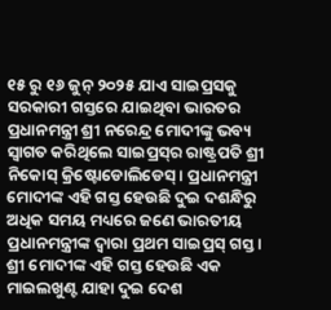୧୫ ରୁ ୧୬ ଜୁନ୍ ୨୦୨୫ ଯାଏ ସାଇପ୍ରସକୁ ସରକାରୀ ଗସ୍ତରେ ଯାଇଥିବା ଭାରତର ପ୍ରଧାନମନ୍ତ୍ରୀ ଶ୍ରୀ ନରେନ୍ଦ୍ର ମୋଦୀଙ୍କୁ ଭବ୍ୟ ସ୍ୱାଗତ କରିଥିଲେ ସାଇପ୍ରସ୍‌ର ରାଷ୍ଟ୍ରପତି ଶ୍ରୀ ନିକୋସ୍ କ୍ରିଷ୍ଟୋଡୋଲିଡେସ୍। ପ୍ରଧାନମନ୍ତ୍ରୀ ମୋଦୀଙ୍କ ଏହି ଗସ୍ତ ହେଉଛି ଦୁଇ ଦଶନ୍ଧିରୁ ଅଧିକ ସମୟ ମଧ୍ୟରେ ଜଣେ ଭାରତୀୟ ପ୍ରଧାନମନ୍ତ୍ରୀଙ୍କ ଦ୍ୱାରା ପ୍ରଥମ ସାଇପ୍ରସ୍‌ ଗସ୍ତ। ଶ୍ରୀ ମୋଦୀଙ୍କ ଏହି ଗସ୍ତ ହେଉଛି ଏକ ମାଇଲଖୁଣ୍ଟ ଯାହା ଦୁଇ ଦେଶ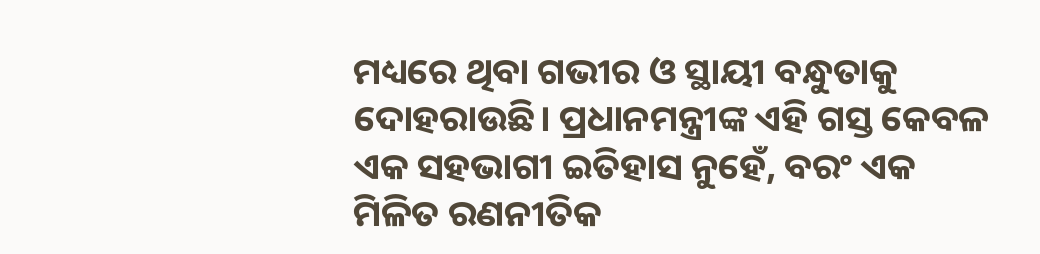ମଧ୍ୟରେ ଥିବା ଗଭୀର ଓ ସ୍ଥାୟୀ ବନ୍ଧୁତାକୁ ଦୋହରାଉଛି। ପ୍ରଧାନମନ୍ତ୍ରୀଙ୍କ ଏହି ଗସ୍ତ କେବଳ ଏକ ସହଭାଗୀ ଇତିହାସ ନୁହେଁ, ବରଂ ଏକ ମିଳିତ ରଣନୀତିକ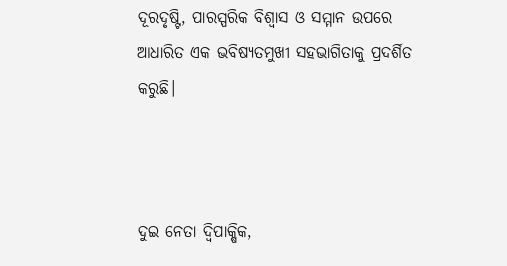ଦୂରଦୃଷ୍ଟି, ପାରସ୍ପରିକ ବିଶ୍ୱାସ ଓ ସମ୍ମାନ ଉପରେ ଆଧାରିତ ଏକ ଭବିଷ୍ୟତମୁଖୀ ସହଭାଗିତାକୁ ପ୍ରଦର୍ଶିତ କରୁଛି।



ଦୁଇ ନେତା ଦ୍ୱିପାକ୍ଷିକ,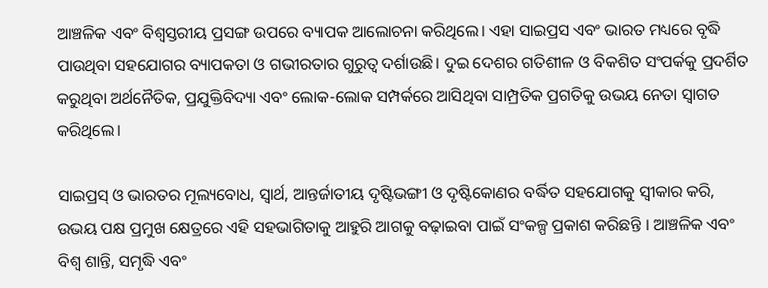ଆଞ୍ଚଳିକ ଏବଂ ବିଶ୍ୱସ୍ତରୀୟ ପ୍ରସଙ୍ଗ ଉପରେ ବ୍ୟାପକ ଆଲୋଚନା କରିଥିଲେ। ଏହା ସାଇପ୍ରସ ଏବଂ ଭାରତ ମଧ୍ୟରେ ବୃଦ୍ଧି ପାଉଥିବା ସହଯୋଗର ବ୍ୟାପକତା ଓ ଗଭୀରତାର ଗୁରୁତ୍ୱ ଦର୍ଶାଉଛି। ଦୁଇ ଦେଶର ଗତିଶୀଳ ଓ ବିକଶିତ ସଂପର୍କକୁ ପ୍ରଦର୍ଶିତ କରୁଥିବା ଅର୍ଥନୈତିକ, ପ୍ରଯୁକ୍ତିବିଦ୍ୟା ଏବଂ ଲୋକ-ଲୋକ ସମ୍ପର୍କରେ ଆସିଥିବା ସାମ୍ପ୍ରତିକ ପ୍ରଗତିକୁ ଉଭୟ ନେତା ସ୍ୱାଗତ କରିଥିଲେ।

ସାଇପ୍ରସ୍ ଓ ଭାରତର ମୂଲ୍ୟବୋଧ, ସ୍ୱାର୍ଥ, ଆନ୍ତର୍ଜାତୀୟ ଦୃଷ୍ଟିଭଙ୍ଗୀ ଓ ଦୃଷ୍ଟିକୋଣର ବର୍ଦ୍ଧିତ ସହଯୋଗକୁ ସ୍ୱୀକାର କରି, ଉଭୟ ପକ୍ଷ ପ୍ରମୁଖ କ୍ଷେତ୍ରରେ ଏହି ସହଭାଗିତାକୁ ଆହୁରି ଆଗକୁ ବଢ଼ାଇବା ପାଇଁ ସଂକଳ୍ପ ପ୍ରକାଶ କରିଛନ୍ତି । ଆଞ୍ଚଳିକ ଏବଂ ବିଶ୍ୱ ଶାନ୍ତି, ସମୃଦ୍ଧି ଏବଂ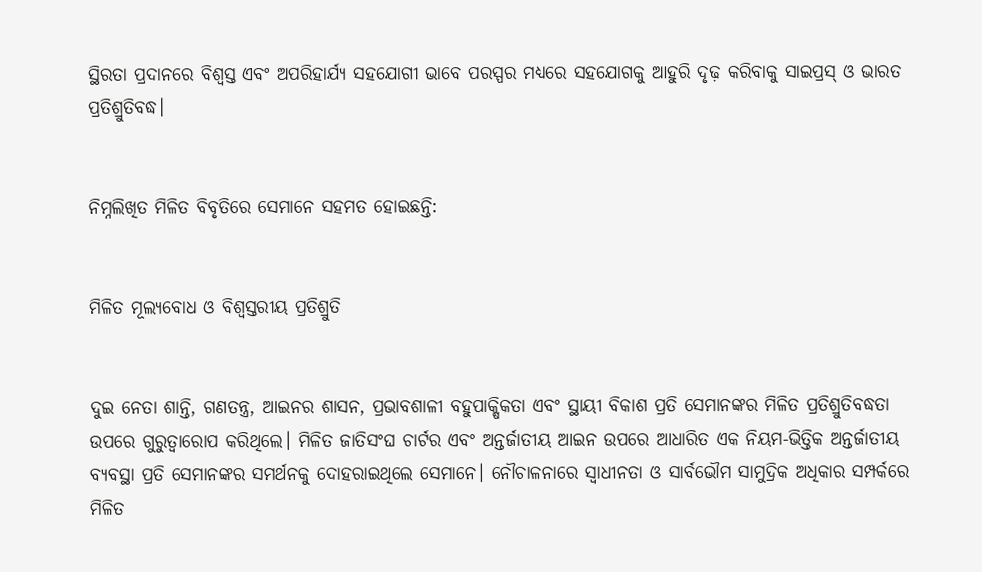ସ୍ଥିରତା ପ୍ରଦାନରେ ବିଶ୍ୱସ୍ତ ଏବଂ ଅପରିହାର୍ଯ୍ୟ ସହଯୋଗୀ ଭାବେ ପରସ୍ପର ମଧ୍ୟରେ ସହଯୋଗକୁ ଆହୁରି ଦୃଢ଼ କରିବାକୁ ସାଇପ୍ରସ୍ ଓ ଭାରତ ପ୍ରତିଶ୍ରୁତିବଦ୍ଧ।


ନିମ୍ନଲିଖିତ ମିଳିତ ବିବୃତିରେ ସେମାନେ ସହମତ ହୋଇଛନ୍ତି:


ମିଳିତ ମୂଲ୍ୟବୋଧ ଓ ବିଶ୍ୱସ୍ତରୀୟ ପ୍ରତିଶ୍ରୁତି


ଦୁଇ ନେତା ଶାନ୍ତି, ଗଣତନ୍ତ୍ର, ଆଇନର ଶାସନ, ପ୍ରଭାବଶାଳୀ ବହୁପାକ୍ଷିକତା ଏବଂ ସ୍ଥାୟୀ ବିକାଶ ପ୍ରତି ସେମାନଙ୍କର ମିଳିତ ପ୍ରତିଶ୍ରୁତିବଦ୍ଧତା ଉପରେ ଗୁରୁତ୍ୱାରୋପ କରିଥିଲେ। ମିଳିତ ଜାତିସଂଘ ଚାର୍ଟର ଏବଂ ଅନ୍ତର୍ଜାତୀୟ ଆଇନ ଉପରେ ଆଧାରିତ ଏକ ନିୟମ-ଭିତ୍ତିକ ଅନ୍ତର୍ଜାତୀୟ ବ୍ୟବସ୍ଥା ପ୍ରତି ସେମାନଙ୍କର ସମର୍ଥନକୁ ଦୋହରାଇଥିଲେ ସେମାନେ। ନୌଚାଳନାରେ ସ୍ୱାଧୀନତା ଓ ସାର୍ବଭୌମ ସାମୁଦ୍ରିକ ଅଧିକାର ସମ୍ପର୍କରେ ମିଳିତ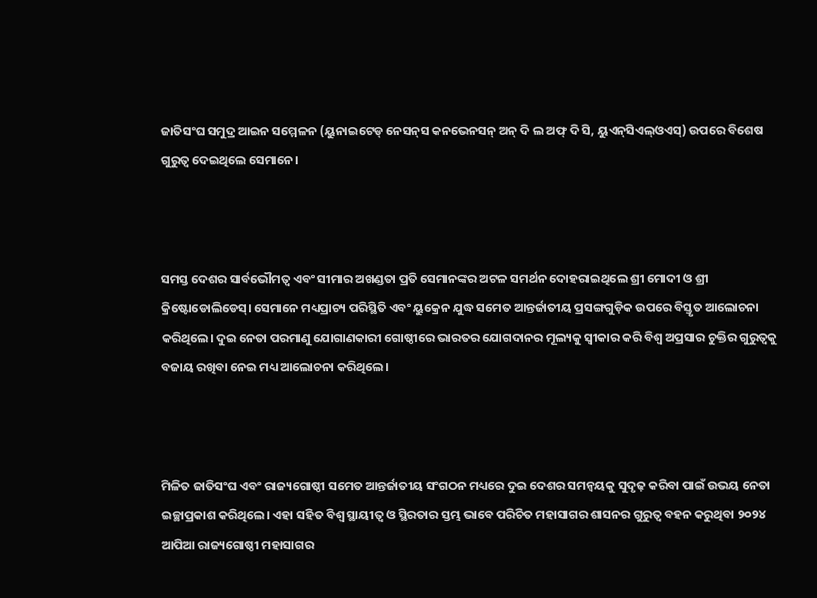ଜାତିସଂଘ ସମୁଦ୍ର ଆଇନ ସମ୍ମେଳନ (ୟୁନାଇଟେଡ୍ ନେସନ୍‌ସ କନଭେନସନ୍ ଅନ୍‌ ଦି ଲ ଅଫ୍ ଦି ସି, ୟୁଏନ୍‌ସିଏଲ୍‌ଓଏସ୍) ଉପରେ ବିଶେଷ ଗୁରୁତ୍ୱ ଦେଇଥିଲେ ସେମାନେ।



ସମସ୍ତ ଦେଶର ସାର୍ବଭୌମତ୍ୱ ଏବଂ ସୀମାର ଅଖଣ୍ଡତା ପ୍ରତି ସେମାନଙ୍କର ଅଟଳ ସମର୍ଥନ ଦୋହରାଇଥିଲେ ଶ୍ରୀ ମୋଦୀ ଓ ଶ୍ରୀ କ୍ରିଷ୍ଟୋଡୋଲିଡେସ୍। ସେମାନେ ମଧ୍ୟପ୍ରାଚ୍ୟ ପରିସ୍ଥିତି ଏବଂ ୟୁକ୍ରେନ ଯୁଦ୍ଧ ସମେତ ଆନ୍ତର୍ଜାତୀୟ ପ୍ରସଙ୍ଗଗୁଡ଼ିକ ଉପରେ ବିସ୍ତୃତ ଆଲୋଚନା କରିଥିଲେ। ଦୁଇ ନେତା ପରମାଣୁ ଯୋଗାଣକାରୀ ଗୋଷ୍ଠୀରେ ଭାରତର ଯୋଗଦାନର ମୂଲ୍ୟକୁ ସ୍ୱୀକାର କରି ବିଶ୍ୱ ଅପ୍ରସାର ଚୁକ୍ତିର ଗୁରୁତ୍ୱକୁ ବଜାୟ ରଖିବା ନେଇ ମଧ୍ୟ ଆଲୋଚନା କରିଥିଲେ।



ମିଳିତ ଜାତିସଂଘ ଏବଂ ରାଜ୍ୟଗୋଷ୍ଠୀ ସମେତ ଆନ୍ତର୍ଜାତୀୟ ସଂଗଠନ ମଧ୍ୟରେ ଦୁଇ ଦେଶର ସମନ୍ୱୟକୁ ସୁଦୃଢ଼ କରିବା ପାଇଁ ଉଭୟ ନେତା ଇଚ୍ଛାପ୍ରକାଶ କରିଥିଲେ। ଏହା ସହିତ ବିଶ୍ୱ ସ୍ଥାୟୀତ୍ୱ ଓ ସ୍ଥିରତାର ସ୍ତମ୍ଭ ଭାବେ ପରିଚିତ ମହାସାଗର ଶାସନର ଗୁରୁତ୍ୱ ବହନ କରୁଥିବା ୨୦୨୪ ଆପିଆ ରାଜ୍ୟଗୋଷ୍ଠୀ ମହାସାଗର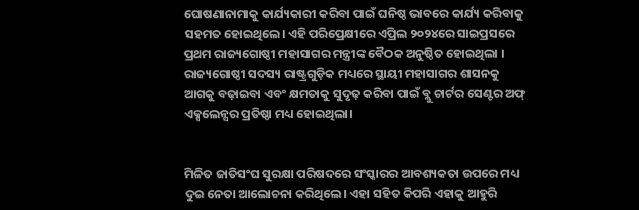ଘୋଷଣାନାମାକୁ କାର୍ଯ୍ୟକାରୀ କରିବା ପାଇଁ ଘନିଷ୍ଠ ଭାବରେ କାର୍ଯ୍ୟ କରିବାକୁ ସହମତ ହୋଇଥିଲେ। ଏହି ପରିପ୍ରେକ୍ଷୀରେ ଏପ୍ରିଲ ୨୦୨୪ରେ ସାଇପ୍ରସରେ ପ୍ରଥମ ରାଜ୍ୟଗୋଷ୍ଠୀ ମହାସାଗର ମନ୍ତ୍ରୀଙ୍କ ବୈଠକ ଅନୁଷ୍ଠିତ ହୋଇଥିଲା । ରାଜ୍ୟଗୋଷ୍ଠୀ ସଦସ୍ୟ ରାଷ୍ଟ୍ରଗୁଡ଼ିକ ମଧ୍ୟରେ ସ୍ଥାୟୀ ମହାସାଗର ଶାସନକୁ ଆଗକୁ ବଢ଼ାଇବା ଏବଂ କ୍ଷମତାକୁ ସୁଦୃଢ଼ କରିବା ପାଇଁ ବ୍ଲୁ ଚାର୍ଟର ସେଣ୍ଟର ଅଫ୍ ଏକ୍ସଲେନ୍ସର ପ୍ରତିଷ୍ଠା ମଧ୍ୟ ହୋଇଥିଲା।


ମିଳିତ ଜାତିସଂଘ ସୁରକ୍ଷା ପରିଷଦରେ ସଂସ୍କାରର ଆବଶ୍ୟକତା ଉପରେ ମଧ୍ୟ ଦୁଇ ନେତା ଆଲୋଚନା କରିଥିଲେ। ଏହା ସହିତ କିପରି ଏହାକୁ ଆହୁରି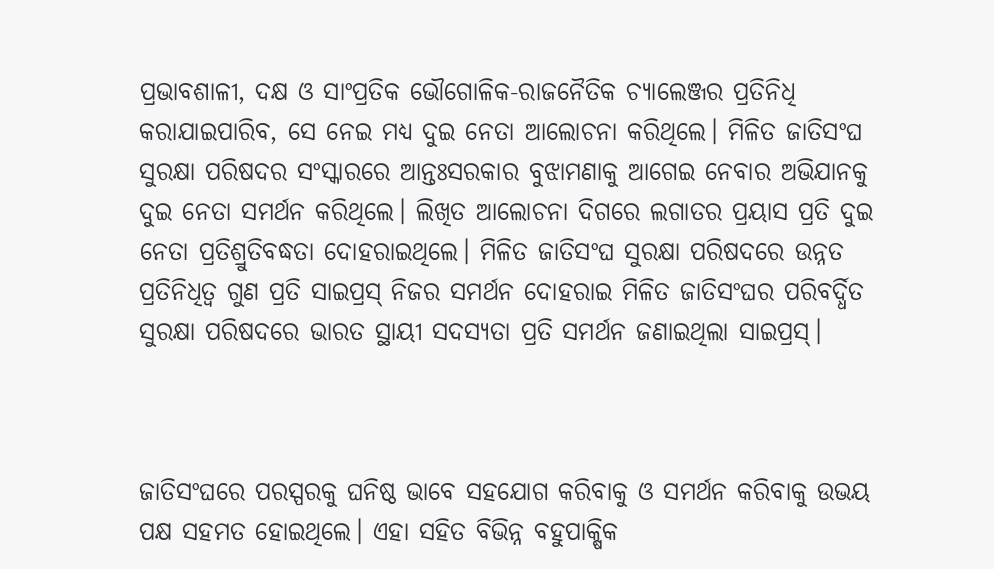ପ୍ରଭାବଶାଳୀ, ଦକ୍ଷ ଓ ସାଂପ୍ରତିକ ଭୌଗୋଳିକ-ରାଜନୈତିକ ଚ୍ୟାଲେଞ୍ଜର ପ୍ରତିନିଧି କରାଯାଇପାରିବ, ସେ ନେଇ ମଧ୍ୟ ଦୁଇ ନେତା ଆଲୋଚନା କରିଥିଲେ। ମିଳିତ ଜାତିସଂଘ ସୁରକ୍ଷା ପରିଷଦର ସଂସ୍କାରରେ ଆନ୍ତଃସରକାର ବୁଝାମଣାକୁ ଆଗେଇ ନେବାର ଅଭିଯାନକୁ ଦୁଇ ନେତା ସମର୍ଥନ କରିଥିଲେ। ଲିଖିତ ଆଲୋଚନା ଦିଗରେ ଲଗାତର ପ୍ରୟାସ ପ୍ରତି ଦୁଇ ନେତା ପ୍ରତିଶ୍ରୁତିବଦ୍ଧତା ଦୋହରାଇଥିଲେ। ମିଳିତ ଜାତିସଂଘ ସୁରକ୍ଷା ପରିଷଦରେ ଉନ୍ନତ ପ୍ରତିନିଧିତ୍ୱ ଗୁଣ ପ୍ରତି ସାଇପ୍ରସ୍ ନିଜର ସମର୍ଥନ ଦୋହରାଇ ମିଳିତ ଜାତିସଂଘର ପରିବର୍ଦ୍ଧିତ ସୁରକ୍ଷା ପରିଷଦରେ ଭାରତ ସ୍ଥାୟୀ ସଦସ୍ୟତା ପ୍ରତି ସମର୍ଥନ ଜଣାଇଥିଲା ସାଇପ୍ରସ୍।



ଜାତିସଂଘରେ ପରସ୍ପରକୁ ଘନିଷ୍ଠ ଭାବେ ସହଯୋଗ କରିବାକୁ ଓ ସମର୍ଥନ କରିବାକୁ ଉଭୟ ପକ୍ଷ ସହମତ ହୋଇଥିଲେ। ଏହା ସହିତ ବିଭିନ୍ନ ବହୁପାକ୍ଷିକ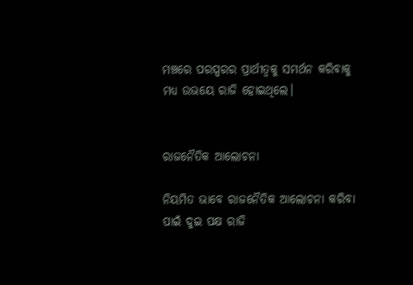ମଞ୍ଚରେ ପରସ୍ପରର ପ୍ରାର୍ଥୀତ୍ୱକୁ ସମର୍ଥନ କରିବାକୁ ମଧ୍ୟ ଉଭୟେ ରାଜି ହୋଇଥିଲେ।


ରାଜନୈତିକ ଆଲୋଚନା

ନିୟମିତ ଭାବେ ରାଜନୈତିକ ଆଲୋଚନା କରିବା ପାଇଁ ଦୁଇ ପକ୍ଷ ରାଜି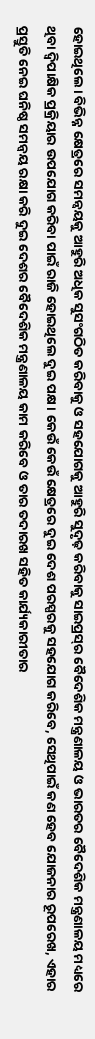ହୋଇଥିଲେ। ବିଭିନ୍ନ କ୍ଷେତ୍ରରେ ସମନ୍ୱୟକୁ ଆହୁରି ଅଧିକ ସୁସଂଗଠିତ କରିବାକୁ ଓ ସହଯୋଗକୁ ଆହୁରି ସୁଦୃଢ଼ କରିବାକୁ ସାଇପ୍ରସ୍‌ର ବୈଦେଶିକ ମନ୍ତ୍ରଣାଳୟ ଓ ଭାରତର ବୈଦେଶିକ ମନ୍ତ୍ରଣାଳୟ ମଧ୍ୟରେ ଥିବା ଦ୍ୱିପାକ୍ଷିକ ପ୍ରକ୍ରିୟାର ଉପଯୋଗ କରିବା ପାଇଁ ରାଜି ହୋଇଥିଲେ ଦୁଇ ପକ୍ଷ। କେଉଁ କେଉଁ କ୍ଷେତ୍ରରେ ଦୁଇ ଦେଶ ପରସ୍ପରକୁ ସହଯୋଗ କରିବେ, ସେଥିପାଇଁ କଣ ହେବ ଯୋଜନାର ରୂପରେଖ, ଏହାର ପ୍ରସ୍ତୁତି ନେଇ ଘନିଷ୍ଠ ସମନ୍ୱୟ ରକ୍ଷା କରି ଦୁଇ ଦେଶର ବୈଦେଶିକ ମନ୍ତ୍ରଣାଳୟ କାମ କରିବେ ଓ ତାର ତଦାରଖ ସହିତ କାର୍ଯ୍ୟକାରୀତାର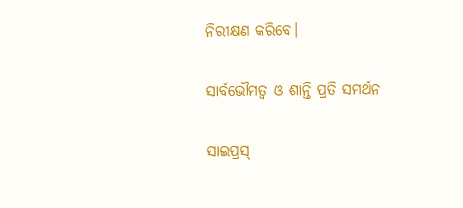ନିରୀକ୍ଷଣ କରିବେ।

ସାର୍ବଭୌମତ୍ୱ ଓ ଶାନ୍ତି ପ୍ରତି ସମର୍ଥନ

ସାଇପ୍ରସ୍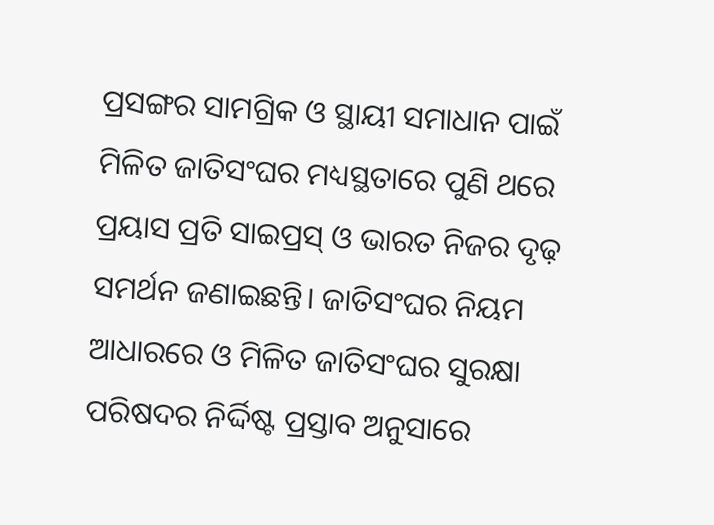ପ୍ରସଙ୍ଗର ସାମଗ୍ରିକ ଓ ସ୍ଥାୟୀ ସମାଧାନ ପାଇଁ ମିଳିତ ଜାତିସଂଘର ମଧ୍ୟସ୍ଥତାରେ ପୁଣି ଥରେ ପ୍ରୟାସ ପ୍ରତି ସାଇପ୍ରସ୍ ଓ ଭାରତ ନିଜର ଦୃଢ଼ ସମର୍ଥନ ଜଣାଇଛନ୍ତି। ଜାତିସଂଘର ନିୟମ ଆଧାରରେ ଓ ମିଳିତ ଜାତିସଂଘର ସୁରକ୍ଷା ପରିଷଦର ନିର୍ଦ୍ଦିଷ୍ଟ ପ୍ରସ୍ତାବ ଅନୁସାରେ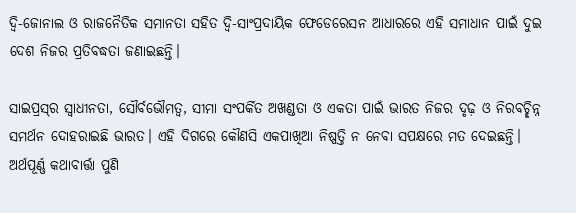ଦ୍ୱି-ଜୋନାଲ ଓ ରାଜନୈତିକ ସମାନତା ସହିତ ଦ୍ୱି-ସାଂପ୍ରଦାୟିକ ଫେଡେରେସନ ଆଧାରରେ ଏହି ସମାଧାନ ପାଇଁ ଦୁଇ ଦେଶ ନିଜର ପ୍ରତିବଦ୍ଧତା ଜଣାଇଛନ୍ତି।

ସାଇପ୍ରସ୍‌ର ସ୍ୱାଧୀନତା, ସୌର୍ବଭୌମତ୍ୱ, ସୀମା ସଂପର୍କିତ ଅଖଣ୍ଡତା ଓ ଏକତା ପାଇଁ ଭାରତ ନିଜର ଦୃଢ଼ ଓ ନିରବଚ୍ଛିନ୍ନ ସମର୍ଥନ ଦୋହରାଇଛି ଭାରତ। ଏହି ଦିଗରେ କୌଣସି ଏକପାଖିଆ ନିଷ୍ପତ୍ତି ନ ନେବା ସପକ୍ଷରେ ମତ ଦେଇଛନ୍ତି। ଅର୍ଥପୂର୍ଣ୍ଣ କଥାବାର୍ତ୍ତା ପୁଣି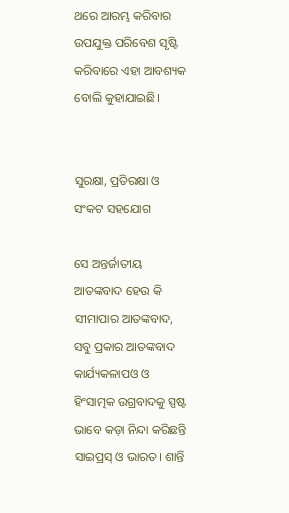ଥରେ ଆରମ୍ଭ କରିବାର ଉପଯୁକ୍ତ ପରିବେଶ ସୃଷ୍ଟି କରିବାରେ ଏହା ଆବଶ୍ୟକ ବୋଲି କୁହାଯାଇଛି।


ସୁରକ୍ଷା, ପ୍ରତିରକ୍ଷା ଓ ସଂକଟ ସହଯୋଗ

ସେ ଅନ୍ତର୍ଜାତୀୟ ଆତଙ୍କବାଦ ହେଉ କି ସୀମାପାର ଆତଙ୍କବାଦ, ସବୁ ପ୍ରକାର ଆତଙ୍କବାଦ କାର୍ଯ୍ୟକଳାପଓ ଓ ହିଂସାତ୍ମକ ଉଗ୍ରବାଦକୁ ସ୍ପଷ୍ଟ ଭାବେ କଡ଼ା ନିନ୍ଦା କରିଛନ୍ତି ସାଇପ୍ରସ୍ ଓ ଭାରତ। ଶାନ୍ତି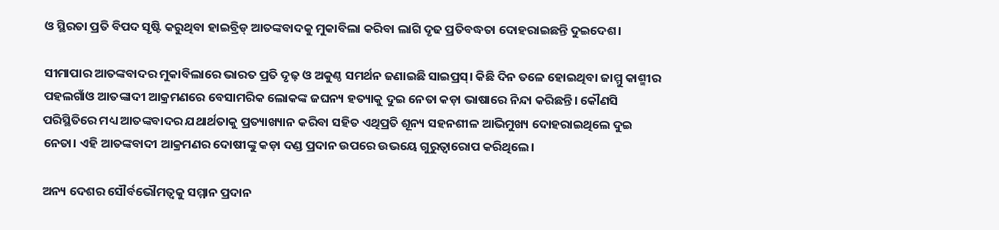ଓ ସ୍ଥିରତା ପ୍ରତି ବିପଦ ସୃଷ୍ଟି କରୁଥିବା ହାଇବ୍ରିଡ୍ ଆତଙ୍କବାଦକୁ ମୁକାବିଲା କରିବା ଲାଗି ଦୃଢ ପ୍ରତିବଦ୍ଧତା ଦୋହରାଇଛନ୍ତି ଦୁଇଦେଶ।

ସୀମାପାର ଆତଙ୍କବାଦର ମୁକାବିଲାରେ ଭାରତ ପ୍ରତି ଦୃଢ଼ ଓ ଅକୁଣ୍ଠ ସମର୍ଥନ ଜଣାଇଛି ସାଇପ୍ରସ୍। କିଛି ଦିନ ତଳେ ହୋଇଥିବା ଜାମ୍ମୁ କାଶ୍ମୀର ପହଲଗାଁଓ ଆତଙ୍କାଦୀ ଆକ୍ରମଣରେ ବେସାମରିକ ଲୋକଙ୍କ ଜଘନ୍ୟ ହତ୍ୟାକୁ ଦୁଇ ନେତା କଡ଼ା ଭାଷାରେ ନିନ୍ଦା କରିଛନ୍ତି। କୌଣସି ପରିସ୍ଥିତିରେ ମଧ୍ୟ ଆତଙ୍କବାଦର ଯଥାର୍ଥତାକୁ ପ୍ରତ୍ୟାଖ୍ୟାନ କରିବା ସହିତ ଏଥିପ୍ରତି ଶୂନ୍ୟ ସହନଶୀଳ ଆଭିମୁଖ୍ୟ ଦୋହରାଇଥିଲେ ଦୁଇ ନେତା। ଏହି ଆତଙ୍କବାଦୀ ଆକ୍ରମଣର ଦୋଷୀଙ୍କୁ କଡ଼ା ଦଣ୍ଡ ପ୍ରଦାନ ଉପରେ ଉଭୟେ ଗୁରୁତ୍ୱାରୋପ କରିଥିଲେ।

ଅନ୍ୟ ଦେଶର ସୌର୍ବଭୌମତ୍ୱକୁ ସମ୍ମାନ ପ୍ରଦାନ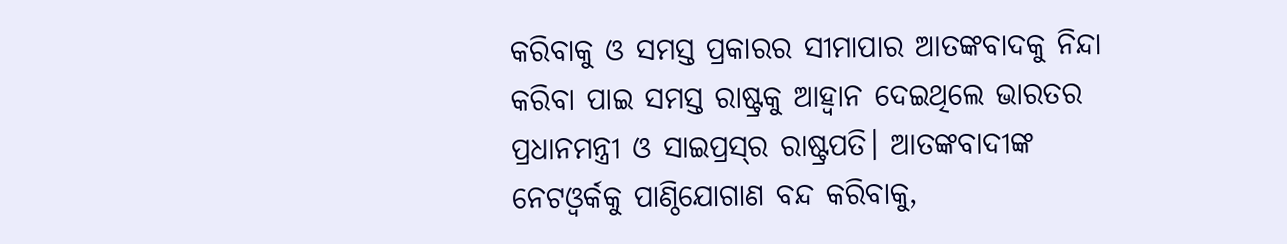କରିବାକୁ ଓ ସମସ୍ତ ପ୍ରକାରର ସୀମାପାର ଆତଙ୍କବାଦକୁ ନିନ୍ଦା କରିବା ପାଇ ସମସ୍ତ ରାଷ୍ଟ୍ରକୁ ଆହ୍ୱାନ ଦେଇଥିଲେ ଭାରତର ପ୍ରଧାନମନ୍ତ୍ରୀ ଓ ସାଇପ୍ରସ୍‌ର ରାଷ୍ଟ୍ରପତି। ଆତଙ୍କବାଦୀଙ୍କ ନେଟଓ୍ୱର୍କକୁ ପାଣ୍ଠିଯୋଗାଣ ବନ୍ଦ କରିବାକୁ,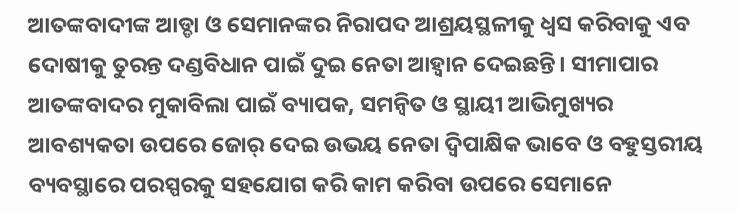ଆତଙ୍କବାଦୀଙ୍କ ଆଡ୍ଡା ଓ ସେମାନଙ୍କର ନିରାପଦ ଆଶ୍ରୟସ୍ଥଳୀକୁ ଧ୍ୱସ କରିବାକୁ ଏବ ଦୋଷୀକୁ ତୁରନ୍ତ ଦଣ୍ଡବିଧାନ ପାଇଁ ଦୁଇ ନେତା ଆହ୍ୱାନ ଦେଇଛନ୍ତି। ସୀମାପାର ଆତଙ୍କବାଦର ମୁକାବିଲା ପାଇଁ ବ୍ୟାପକ, ସମନ୍ୱିତ ଓ ସ୍ଥାୟୀ ଆଭିମୁଖ୍ୟର ଆବଶ୍ୟକତା ଉପରେ ଜୋର୍ ଦେଇ ଉଭୟ ନେତା ଦ୍ୱିପାକ୍ଷିକ ଭାବେ ଓ ବହୁସ୍ତରୀୟ ବ୍ୟବସ୍ଥାରେ ପରସ୍ପରକୁ ସହଯୋଗ କରି କାମ କରିବା ଉପରେ ସେମାନେ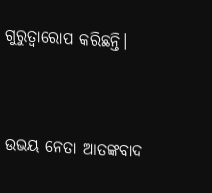ଗୁରୁତ୍ୱାରୋପ କରିଛନ୍ତି।



ଉଭୟ ନେତା ଆତଙ୍କବାଦ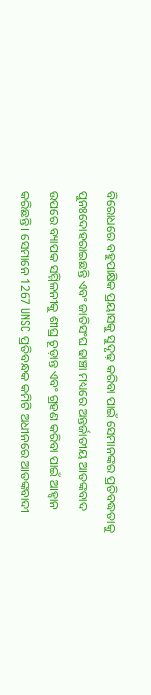ବିରୋଧରେ ବହୁପାକ୍ଷିକ ପ୍ରୟାସକୁ ସୁଦୃଢ଼ କରିବା ପାଇଁ ସେମାନଙ୍କର ପ୍ରତିବଦ୍ଧତାକୁ ପୁନଃଦୋହରାଇଛନ୍ତି ଏବଂ ଜାତିସଂଘ ଢାଞ୍ଚା ମଧ୍ୟରେ ଅନ୍ତର୍ଜାତୀୟ ଆତଙ୍କବାଦ ଉପରେ ବ୍ୟାପକ ସମ୍ମିଳନୀକୁ ଶୀଘ୍ର ଚୂଡ଼ାନ୍ତ ଏବଂ ଗ୍ରହଣ କରିବା ପାଇଁ ଆହ୍ୱାନ କରିଛନ୍ତି। ସେମାନେ 1267 UNSC ପ୍ରତିବନ୍ଧକ କମିଟି ଅଧୀନରେ ଆତଙ୍କବାଦୀ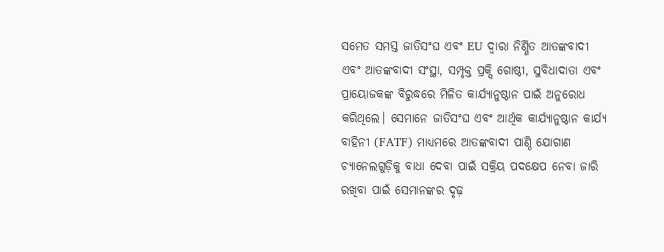ସମେତ ସମସ୍ତ ଜାତିସଂଘ ଏବଂ EU ଦ୍ୱାରା ନିର୍ଣ୍ଣିତ ଆତଙ୍କବାଦୀ ଏବଂ ଆତଙ୍କବାଦୀ ସଂସ୍ଥା, ସମ୍ପୃକ୍ତ ପ୍ରକ୍ସି ଗୋଷ୍ଠୀ, ସୁବିଧାଦାତା ଏବଂ ପ୍ରାୟୋଜକଙ୍କ ବିରୁଦ୍ଧରେ ମିଳିତ କାର୍ଯ୍ୟାନୁଷ୍ଠାନ ପାଇଁ ଅନୁରୋଧ କରିଥିଲେ। ସେମାନେ ଜାତିସଂଘ ଏବଂ ଆର୍ଥିକ କାର୍ଯ୍ୟାନୁଷ୍ଠାନ କାର୍ଯ୍ୟ ବାହିନୀ (FATF) ମାଧ୍ୟମରେ ଆତଙ୍କବାଦୀ ପାଣ୍ଠି ଯୋଗାଣ ଚ୍ୟାନେଲଗୁଡ଼ିକୁ ବାଧା ଦେବା ପାଇଁ ସକ୍ରିୟ ପଦକ୍ଷେପ ନେବା ଜାରି ରଖିବା ପାଇଁ ସେମାନଙ୍କର ଦୃଢ଼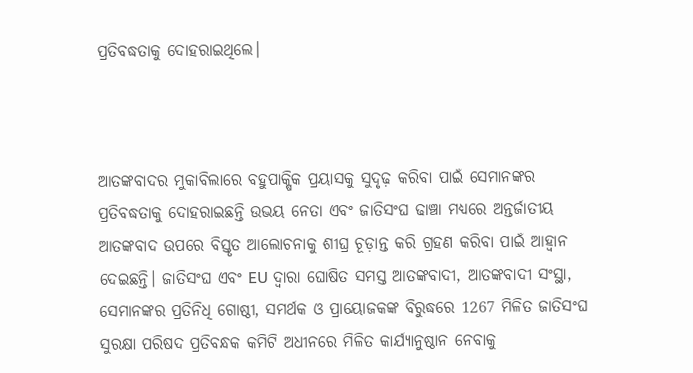ପ୍ରତିବଦ୍ଧତାକୁ ଦୋହରାଇଥିଲେ।



ଆତଙ୍କବାଦର ମୁକାବିଲାରେ ବହୁପାକ୍ଷିକ ପ୍ରୟାସକୁ ସୁଦୃଢ଼ କରିବା ପାଇଁ ସେମାନଙ୍କର ପ୍ରତିବଦ୍ଧତାକୁ ଦୋହରାଇଛନ୍ତି ଉଭୟ ନେତା ଏବଂ ଜାତିସଂଘ ଢାଞ୍ଚା ମଧ୍ୟରେ ଅନ୍ତର୍ଜାତୀୟ ଆତଙ୍କବାଦ ଉପରେ ବିସ୍ତୃତ ଆଲୋଚନାକୁ ଶୀଘ୍ର ଚୂଡ଼ାନ୍ତ କରି ଗ୍ରହଣ କରିବା ପାଇଁ ଆହ୍ୱାନ ଦେଇଛନ୍ତି। ଜାତିସଂଘ ଏବଂ EU ଦ୍ୱାରା ଘୋଷିତ ସମସ୍ତ ଆତଙ୍କବାଦୀ, ଆତଙ୍କବାଦୀ ସଂସ୍ଥା, ସେମାନଙ୍କର ପ୍ରତିନିଧି ଗୋଷ୍ଠୀ, ସମର୍ଥକ ଓ ପ୍ରାୟୋଜକଙ୍କ ବିରୁଦ୍ଧରେ 1267 ମିଳିତ ଜାତିସଂଘ ସୁରକ୍ଷା ପରିଷଦ ପ୍ରତିବନ୍ଧକ କମିଟି ଅଧୀନରେ ମିଳିତ କାର୍ଯ୍ୟାନୁଷ୍ଠାନ ନେବାକୁ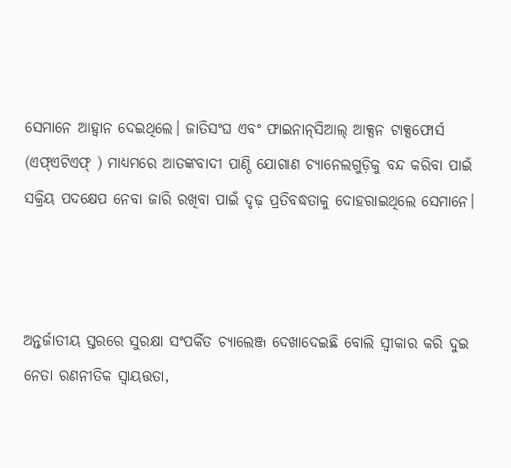ସେମାନେ ଆହ୍ୱାନ ଦେଇଥିଲେ। ଜାତିସଂଘ ଏବଂ ଫାଇନାନ୍‌ସିଆଲ୍ ଆକ୍ସନ ଟାକ୍ସଫୋର୍ସ (ଏଫ୍ଏଟିଏଫ୍ ) ମାଧ୍ୟମରେ ଆତଙ୍କବାଦୀ ପାଣ୍ଠି ଯୋଗାଣ ଚ୍ୟାନେଲଗୁଡ଼ିକୁ ବନ୍ଦ କରିବା ପାଇଁ ସକ୍ରିୟ ପଦକ୍ଷେପ ନେବା ଜାରି ରଖିବା ପାଇଁ ଦୃଢ଼ ପ୍ରତିବଦ୍ଧତାକୁ ଦୋହରାଇଥିଲେ ସେମାନେ।



ଅନ୍ତର୍ଜାତୀୟ ସ୍ତରରେ ସୁରକ୍ଷା ସଂପର୍କିତ ଚ୍ୟାଲେଞ୍ଜ ଦେଖାଦେଇଛି ବୋଲି ସ୍ୱୀକାର କରି ଦୁଇ ନେତା ରଣନୀତିକ ସ୍ୱାୟତ୍ତତା,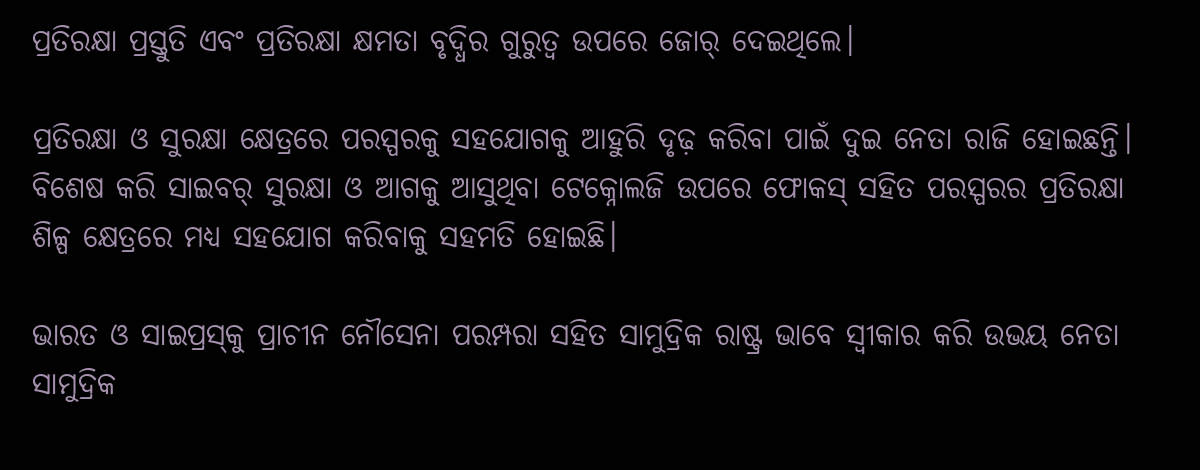ପ୍ରତିରକ୍ଷା ପ୍ରସ୍ତୁତି ଏବଂ ପ୍ରତିରକ୍ଷା କ୍ଷମତା ବୃଦ୍ଧିର ଗୁରୁତ୍ୱ ଉପରେ ଜୋର୍ ଦେଇଥିଲେ।

ପ୍ରତିରକ୍ଷା ଓ ସୁରକ୍ଷା କ୍ଷେତ୍ରରେ ପରସ୍ପରକୁ ସହଯୋଗକୁ ଆହୁରି ଦୃଢ଼ କରିବା ପାଇଁ ଦୁଇ ନେତା ରାଜି ହୋଇଛନ୍ତି। ବିଶେଷ କରି ସାଇବର୍ ସୁରକ୍ଷା ଓ ଆଗକୁ ଆସୁଥିବା ଟେକ୍ନୋଲଜି ଉପରେ ଫୋକସ୍ ସହିତ ପରସ୍ପରର ପ୍ରତିରକ୍ଷା ଶିଳ୍ପ କ୍ଷେତ୍ରରେ ମଧ୍ୟ ସହଯୋଗ କରିବାକୁ ସହମତି ହୋଇଛି।

ଭାରତ ଓ ସାଇପ୍ରସ୍‌କୁ ପ୍ରାଚୀନ ନୌସେନା ପରମ୍ପରା ସହିତ ସାମୁଦ୍ରିକ ରାଷ୍ଟ୍ର ଭାବେ ସ୍ୱୀକାର କରି ଉଭୟ ନେତା ସାମୁଦ୍ରିକ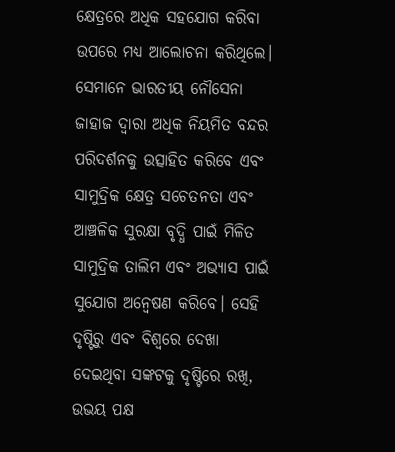କ୍ଷେତ୍ରରେ ଅଧିକ ସହଯୋଗ କରିବା ଉପରେ ମଧ୍ୟ ଆଲୋଚନା କରିଥିଲେ। ସେମାନେ ଭାରତୀୟ ନୌସେନା ଜାହାଜ ଦ୍ୱାରା ଅଧିକ ନିୟମିତ ବନ୍ଦର ପରିଦର୍ଶନକୁ ଉତ୍ସାହିତ କରିବେ ଏବଂ ସାମୁଦ୍ରିକ କ୍ଷେତ୍ର ସଚେତନତା ଏବଂ ଆଞ୍ଚଳିକ ସୁରକ୍ଷା ବୃଦ୍ଧି ପାଇଁ ମିଳିତ ସାମୁଦ୍ରିକ ତାଲିମ ଏବଂ ଅଭ୍ୟାସ ପାଇଁ ସୁଯୋଗ ଅନ୍ୱେଷଣ କରିବେ। ସେହି ଦୃଷ୍ଟିରୁ ଏବଂ ବିଶ୍ୱରେ ଦେଖା ଦେଇଥିବା ସଙ୍କଟକୁ ଦୃଷ୍ଟିରେ ରଖି, ଉଭୟ ପକ୍ଷ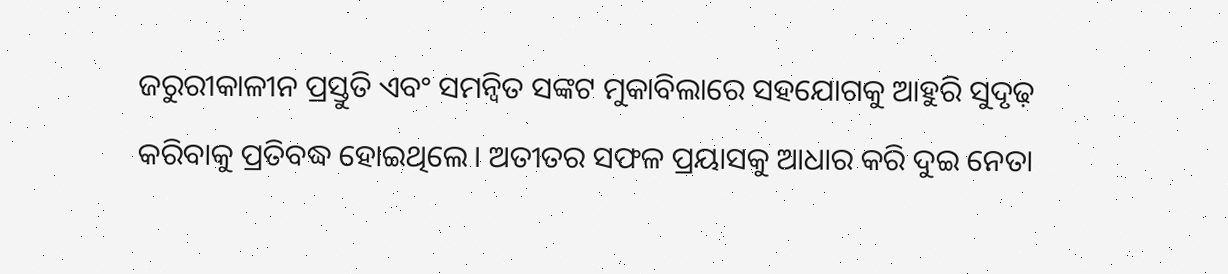ଜରୁରୀକାଳୀନ ପ୍ରସ୍ତୁତି ଏବଂ ସମନ୍ୱିତ ସଙ୍କଟ ମୁକାବିଲାରେ ସହଯୋଗକୁ ଆହୁରି ସୁଦୃଢ଼ କରିବାକୁ ପ୍ରତିବଦ୍ଧ ହୋଇଥିଲେ। ଅତୀତର ସଫଳ ପ୍ରୟାସକୁ ଆଧାର କରି ଦୁଇ ନେତା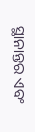ସ୍ଥାନାନ୍ତର ଏବଂ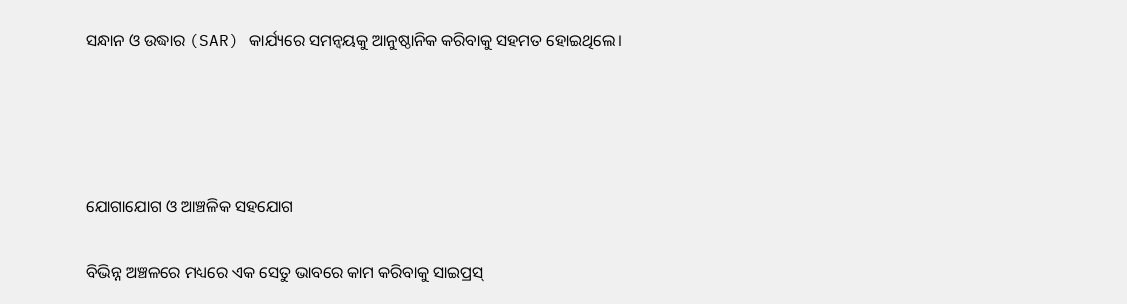ସନ୍ଧାନ ଓ ଉଦ୍ଧାର (SAR) କାର୍ଯ୍ୟରେ ସମନ୍ୱୟକୁ ଆନୁଷ୍ଠାନିକ କରିବାକୁ ସହମତ ହୋଇଥିଲେ।




ଯୋଗାଯୋଗ ଓ ଆଞ୍ଚଳିକ ସହଯୋଗ

ବିଭିନ୍ନ ଅଞ୍ଚଳରେ ମଧ୍ୟରେ ଏକ ସେତୁ ଭାବରେ କାମ କରିବାକୁ ସାଇପ୍ରସ୍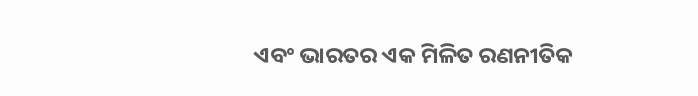ଏବଂ ଭାରତର ଏକ ମିଳିତ ରଣନୀତିକ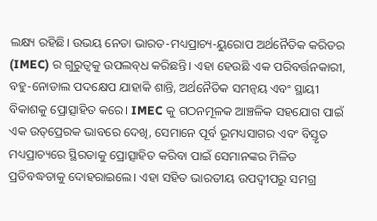ଲକ୍ଷ୍ୟ ରହିଛି। ଉଭୟ ନେତା ଭାରତ-ମଧ୍ୟପ୍ରାଚ୍ୟ-ୟୁରୋପ ଅର୍ଥନୈତିକ କରିଡର (IMEC) ର ଗୁରୁତ୍ୱକୁ ଉପଲବ୍‌ଧ କରିଛନ୍ତି। ଏହା ହେଉଛି ଏକ ପରିବର୍ତ୍ତନକାରୀ, ବହୁ-ନୋଡାଲ ପଦକ୍ଷେପ ଯାହାକି ଶାନ୍ତି, ଅର୍ଥନୈତିକ ସମନ୍ୱୟ ଏବଂ ସ୍ଥାୟୀ ବିକାଶକୁ ପ୍ରୋତ୍ସାହିତ କରେ। IMEC କୁ ଗଠନମୂଳକ ଆଞ୍ଚଳିକ ସହଯୋଗ ପାଇଁ ଏକ ଉତ୍‌ପ୍ରେରକ ଭାବରେ ଦେଖି, ସେମାନେ ପୂର୍ବ ଭୂମଧ୍ୟସାଗର ଏବଂ ବିସ୍ତୃତ ମଧ୍ୟପ୍ରାଚ୍ୟରେ ସ୍ଥିରତାକୁ ପ୍ରୋତ୍ସାହିତ କରିବା ପାଇଁ ସେମାନଙ୍କର ମିଳିତ ପ୍ରତିବଦ୍ଧତାକୁ ଦୋହରାଇଲେ। ଏହା ସହିତ ଭାରତୀୟ ଉପଦ୍ୱୀପରୁ ସମଗ୍ର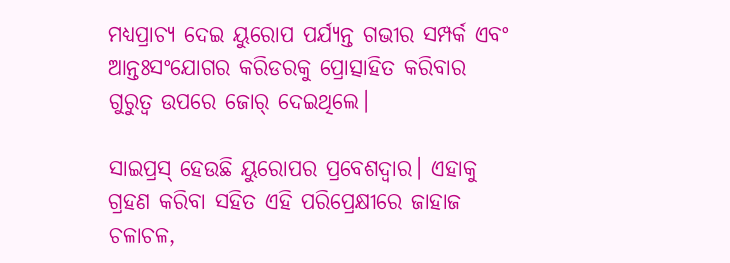ମଧ୍ୟପ୍ରାଚ୍ୟ ଦେଇ ୟୁରୋପ ପର୍ଯ୍ୟନ୍ତ ଗଭୀର ସମ୍ପର୍କ ଏବଂ ଆନ୍ତଃସଂଯୋଗର କରିଡରକୁ ପ୍ରୋତ୍ସାହିତ କରିବାର ଗୁରୁତ୍ୱ ଉପରେ ଜୋର୍ ଦେଇଥିଲେ।

ସାଇପ୍ରସ୍ ହେଉଛି ୟୁରୋପର ପ୍ରବେଶଦ୍ୱାର। ଏହାକୁ ଗ୍ରହଣ କରିବା ସହିତ ଏହି ପରିପ୍ରେକ୍ଷୀରେ ଜାହାଜ ଚଳାଚଳ,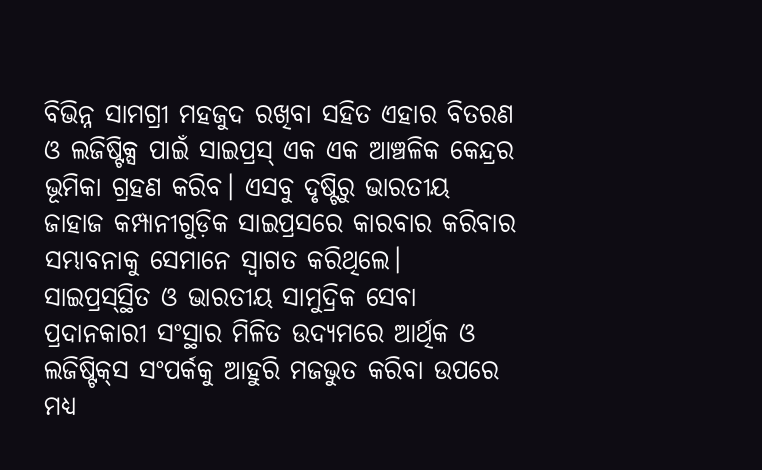ବିଭିନ୍ନ ସାମଗ୍ରୀ ମହଜୁଦ ରଖିବା ସହିତ ଏହାର ବିତରଣ ଓ ଲଜିଷ୍ଟିକ୍ସ ପାଇଁ ସାଇପ୍ରସ୍ ଏକ ଏକ ଆଞ୍ଚଳିକ କେନ୍ଦ୍ରର ଭୂମିକା ଗ୍ରହଣ କରିବ। ଏସବୁ ଦୃଷ୍ଟିରୁ ଭାରତୀୟ ଜାହାଜ କମ୍ପାନୀଗୁଡ଼ିକ ସାଇପ୍ରସରେ କାରବାର କରିବାର ସମ୍ଭାବନାକୁ ସେମାନେ ସ୍ୱାଗତ କରିଥିଲେ। ସାଇପ୍ରସ୍‌ସ୍ଥିତ ଓ ଭାରତୀୟ ସାମୁଦ୍ରିକ ସେବା ପ୍ରଦାନକାରୀ ସଂସ୍ଥାର ମିଳିତ ଉଦ୍ୟମରେ ଆର୍ଥିକ ଓ ଲଜିଷ୍ଟିକ୍‌ସ ସଂପର୍କକୁ ଆହୁରି ମଜଭୁତ କରିବା ଉପରେ ମଧ୍ୟ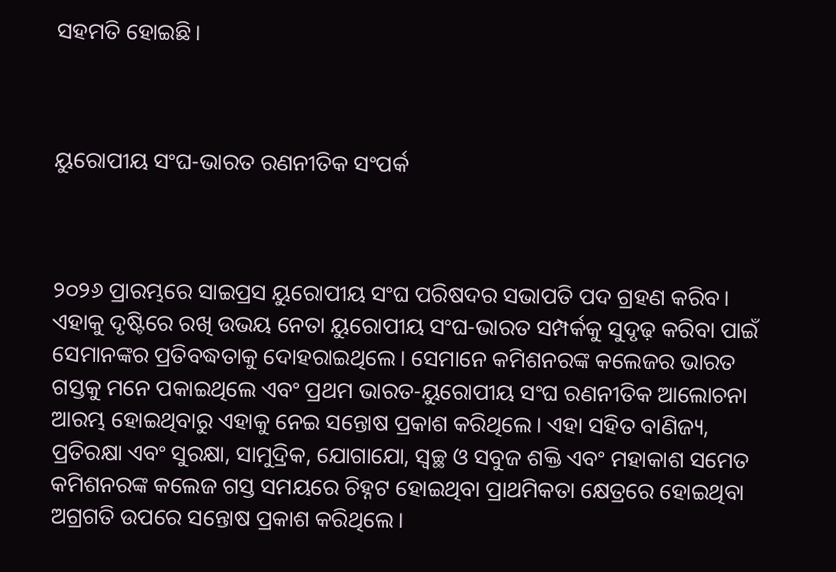ସହମତି ହୋଇଛି।



ୟୁରୋପୀୟ ସଂଘ-ଭାରତ ରଣନୀତିକ ସଂପର୍କ



୨୦୨୬ ପ୍ରାରମ୍ଭରେ ସାଇପ୍ରସ ୟୁରୋପୀୟ ସଂଘ ପରିଷଦର ସଭାପତି ପଦ ଗ୍ରହଣ କରିବ। ଏହାକୁ ଦୃଷ୍ଟିରେ ରଖି ଉଭୟ ନେତା ୟୁରୋପୀୟ ସଂଘ-ଭାରତ ସମ୍ପର୍କକୁ ସୁଦୃଢ଼ କରିବା ପାଇଁ ସେମାନଙ୍କର ପ୍ରତିବଦ୍ଧତାକୁ ଦୋହରାଇଥିଲେ। ସେମାନେ କମିଶନରଙ୍କ କଲେଜର ଭାରତ ଗସ୍ତକୁ ମନେ ପକାଇଥିଲେ ଏବଂ ପ୍ରଥମ ଭାରତ-ୟୁରୋପୀୟ ସଂଘ ରଣନୀତିକ ଆଲୋଚନା ଆରମ୍ଭ ହୋଇଥିବାରୁ ଏହାକୁ ନେଇ ସନ୍ତୋଷ ପ୍ରକାଶ କରିଥିଲେ। ଏହା ସହିତ ବାଣିଜ୍ୟ, ପ୍ରତିରକ୍ଷା ଏବଂ ସୁରକ୍ଷା, ସାମୁଦ୍ରିକ, ଯୋଗାଯୋ, ସ୍ୱଚ୍ଛ ଓ ସବୁଜ ଶକ୍ତି ଏବଂ ମହାକାଶ ସମେତ କମିଶନରଙ୍କ କଲେଜ ଗସ୍ତ ସମୟରେ ଚିହ୍ନଟ ହୋଇଥିବା ପ୍ରାଥମିକତା କ୍ଷେତ୍ରରେ ହୋଇଥିବା ଅଗ୍ରଗତି ଉପରେ ସନ୍ତୋଷ ପ୍ରକାଶ କରିଥିଲେ।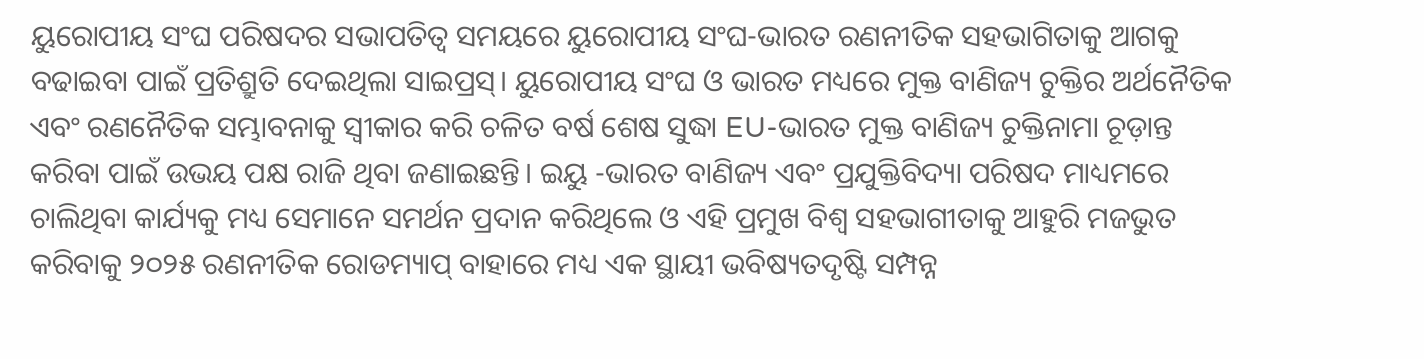ୟୁରୋପୀୟ ସଂଘ ପରିଷଦର ସଭାପତିତ୍ୱ ସମୟରେ ୟୁରୋପୀୟ ସଂଘ-ଭାରତ ରଣନୀତିକ ସହଭାଗିତାକୁ ଆଗକୁ ବଢାଇବା ପାଇଁ ପ୍ରତିଶ୍ରୁତି ଦେଇଥିଲା ସାଇପ୍ରସ୍। ୟୁରୋପୀୟ ସଂଘ ଓ ଭାରତ ମଧ୍ୟରେ ମୁକ୍ତ ବାଣିଜ୍ୟ ଚୁକ୍ତିର ଅର୍ଥନୈତିକ ଏବଂ ରଣନୈତିକ ସମ୍ଭାବନାକୁ ସ୍ୱୀକାର କରି ଚଳିତ ବର୍ଷ ଶେଷ ସୁଦ୍ଧା EU-ଭାରତ ମୁକ୍ତ ବାଣିଜ୍ୟ ଚୁକ୍ତିନାମା ଚୂଡ଼ାନ୍ତ କରିବା ପାଇଁ ଉଭୟ ପକ୍ଷ ରାଜି ଥିବା ଜଣାଇଛନ୍ତି। ଇୟୁ -ଭାରତ ବାଣିଜ୍ୟ ଏବଂ ପ୍ରଯୁକ୍ତିବିଦ୍ୟା ପରିଷଦ ମାଧ୍ୟମରେ ଚାଲିଥିବା କାର୍ଯ୍ୟକୁ ମଧ୍ୟ ସେମାନେ ସମର୍ଥନ ପ୍ରଦାନ କରିଥିଲେ ଓ ଏହି ପ୍ରମୁଖ ବିଶ୍ୱ ସହଭାଗୀତାକୁ ଆହୁରି ମଜଭୁତ କରିବାକୁ ୨୦୨୫ ରଣନୀତିକ ରୋଡମ୍ୟାପ୍ ବାହାରେ ମଧ୍ୟ ଏକ ସ୍ଥାୟୀ ଭବିଷ୍ୟତଦୃଷ୍ଟି ସମ୍ପନ୍ନ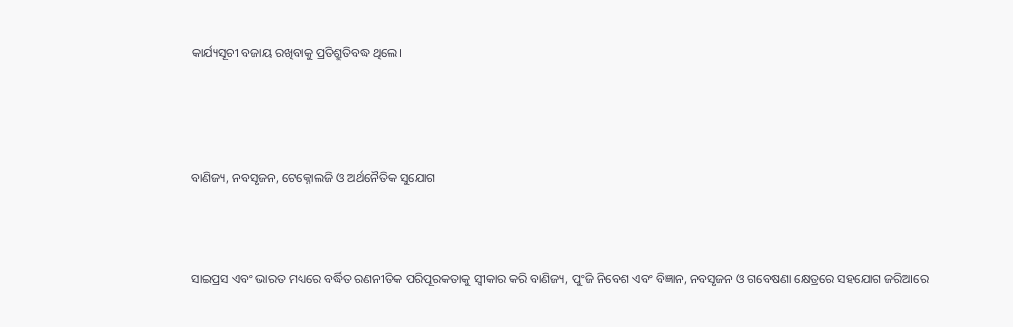କାର୍ଯ୍ୟସୂଚୀ ବଜାୟ ରଖିବାକୁ ପ୍ରତିଶ୍ରୁତିବଦ୍ଧ ଥିଲେ।




ବାଣିଜ୍ୟ, ନବସୃଜନ, ଟେକ୍ନୋଲଜି ଓ ଅର୍ଥନୈତିକ ସୁଯୋଗ



ସାଇପ୍ରସ ଏବଂ ଭାରତ ମଧ୍ୟରେ ବର୍ଦ୍ଧିତ ରଣନୀତିକ ପରିପୂରକତାକୁ ସ୍ୱୀକାର କରି ବାଣିଜ୍ୟ, ପୁଂଜି ନିବେଶ ଏବଂ ବିଜ୍ଞାନ, ନବସୃଜନ ଓ ଗବେଷଣା କ୍ଷେତ୍ରରେ ସହଯୋଗ ଜରିଆରେ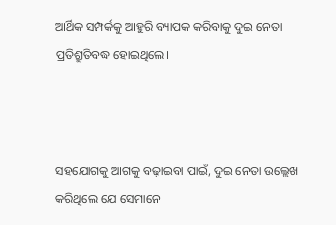ଆର୍ଥିକ ସମ୍ପର୍କକୁ ଆହୁରି ବ୍ୟାପକ କରିବାକୁ ଦୁଇ ନେତା ପ୍ରତିଶ୍ରୁତିବଦ୍ଧ ହୋଇଥିଲେ।



ସହଯୋଗକୁ ଆଗକୁ ବଢ଼ାଇବା ପାଇଁ, ଦୁଇ ନେତା ଉଲ୍ଲେଖ କରିଥିଲେ ଯେ ସେମାନେ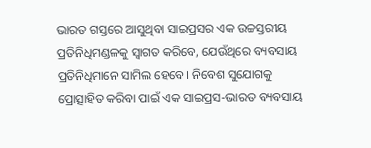ଭାରତ ଗସ୍ତରେ ଆସୁଥିବା ସାଇପ୍ରସର ଏକ ଉଚ୍ଚସ୍ତରୀୟ ପ୍ରତିନିଧିମଣ୍ଡଳକୁ ସ୍ୱାଗତ କରିବେ, ଯେଉଁଥିରେ ବ୍ୟବସାୟ ପ୍ରତିନିଧିମାନେ ସାମିଲ ହେବେ। ନିବେଶ ସୁଯୋଗକୁ ପ୍ରୋତ୍ସାହିତ କରିବା ପାଇଁ ଏକ ସାଇପ୍ରସ-ଭାରତ ବ୍ୟବସାୟ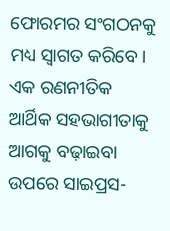ଫୋରମର ସଂଗଠନକୁ ମଧ୍ୟ ସ୍ୱାଗତ କରିବେ। ଏକ ରଣନୀତିକ ଆର୍ଥିକ ସହଭାଗୀତାକୁ ଆଗକୁ ବଢ଼ାଇବା ଉପରେ ସାଇପ୍ରସ-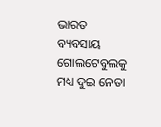ଭାରତ ବ୍ୟବସାୟ ଗୋଲଟେବୁଲକୁ ମଧ୍ୟ ଦୁଇ ନେତା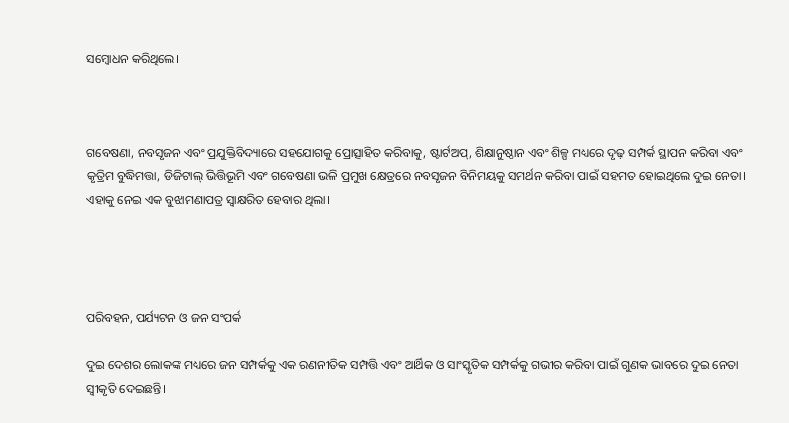ସମ୍ବୋଧନ କରିଥିଲେ।



ଗବେଷଣା, ନବସୃଜନ ଏବଂ ପ୍ରଯୁକ୍ତିବିଦ୍ୟାରେ ସହଯୋଗକୁ ପ୍ରୋତ୍ସାହିତ କରିବାକୁ, ଷ୍ଟାର୍ଟଅପ୍, ଶିକ୍ଷାନୁଷ୍ଠାନ ଏବଂ ଶିଳ୍ପ ମଧ୍ୟରେ ଦୃଢ଼ ସମ୍ପର୍କ ସ୍ଥାପନ କରିବା ଏବଂ କୃତ୍ରିମ ବୁଦ୍ଧିମତ୍ତା, ଡିଜିଟାଲ୍ ଭିତ୍ତିଭୂମି ଏବଂ ଗବେଷଣା ଭଳି ପ୍ରମୁଖ କ୍ଷେତ୍ରରେ ନବସୃଜନ ବିନିମୟକୁ ସମର୍ଥନ କରିବା ପାଇଁ ସହମତ ହୋଇଥିଲେ ଦୁଇ ନେତା। ଏହାକୁ ନେଇ ଏକ ବୁଝାମଣାପତ୍ର ସ୍ୱାକ୍ଷରିତ ହେବାର ଥିଲା।




ପରିବହନ, ପର୍ଯ୍ୟଟନ ଓ ଜନ ସଂପର୍କ

ଦୁଇ ଦେଶର ଲୋକଙ୍କ ମଧ୍ୟରେ ଜନ ସମ୍ପର୍କକୁ ଏକ ରଣନୀତିକ ସମ୍ପତ୍ତି ଏବଂ ଆର୍ଥିକ ଓ ସାଂସ୍କୃତିକ ସମ୍ପର୍କକୁ ଗଭୀର କରିବା ପାଇଁ ଗୁଣକ ଭାବରେ ଦୁଇ ନେତା ସ୍ୱୀକୃତି ଦେଇଛନ୍ତି।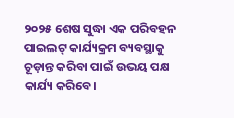୨୦୨୫ ଶେଷ ସୁଦ୍ଧା ଏକ ପରିବହନ ପାଇଲଟ୍ କାର୍ଯ୍ୟକ୍ରମ ବ୍ୟବସ୍ଥାକୁ ଚୂଡ଼ାନ୍ତ କରିବା ପାଇଁ ଉଭୟ ପକ୍ଷ କାର୍ଯ୍ୟ କରିବେ।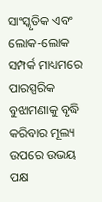ସାଂସ୍କୃତିକ ଏବଂ ଲୋକ-ଲୋକ ସମ୍ପର୍କ ମାଧ୍ୟମରେ ପାରସ୍ପରିକ ବୁଝାମଣାକୁ ବୃଦ୍ଧି କରିବାର ମୂଲ୍ୟ ଉପରେ ଉଭୟ ପକ୍ଷ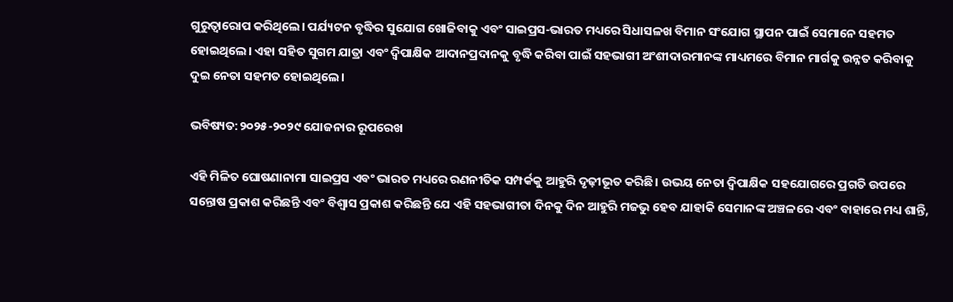ଗୁରୁତ୍ୱାରୋପ କରିଥିଲେ। ପର୍ଯ୍ୟଟନ ବୃଦ୍ଧିର ସୁଯୋଗ ଖୋଜିବାକୁ ଏବଂ ସାଇପ୍ରସ-ଭାରତ ମଧ୍ୟରେ ସିଧାସଳଖ ବିମାନ ସଂଯୋଗ ସ୍ଥାପନ ପାଇଁ ସେମାନେ ସହମତ ହୋଇଥିଲେ। ଏହା ସହିତ ସୁଗମ ଯାତ୍ରା ଏବଂ ଦ୍ୱିପାକ୍ଷିକ ଆଦାନପ୍ରଦାନକୁ ବୃଦ୍ଧି କରିବା ପାଇଁ ସହଭାଗୀ ଅଂଶୀଦାରମାନଙ୍କ ମାଧ୍ୟମରେ ବିମାନ ମାର୍ଗକୁ ଉନ୍ନତ କରିବାକୁ ଦୁଇ ନେତା ସହମତ ହୋଇଥିଲେ।

ଭବିଷ୍ୟତ:୨୦୨୫-୨୦୨୯ ଯୋଜନାର ରୂପରେଖ

ଏହି ମିଳିତ ଘୋଷଣାନାମା ସାଇପ୍ରସ ଏବଂ ଭାରତ ମଧ୍ୟରେ ରଣନୀତିକ ସମ୍ପର୍କକୁ ଆହୁରି ଦୃଢ଼ୀଭୂତ କରିଛି। ଉଭୟ ନେତା ଦ୍ୱିପାକ୍ଷିକ ସହଯୋଗରେ ପ୍ରଗତି ଉପରେ ସନ୍ତୋଷ ପ୍ରକାଶ କରିଛନ୍ତି ଏବଂ ବିଶ୍ୱାସ ପ୍ରକାଶ କରିଛନ୍ତି ଯେ ଏହି ସହଭାଗୀତା ଦିନକୁ ଦିନ ଆହୁରି ମଜଭୁ ହେବ ଯାହାକି ସେମାନଙ୍କ ଅଞ୍ଚଳରେ ଏବଂ ବାହାରେ ମଧ୍ୟ ଶାନ୍ତି,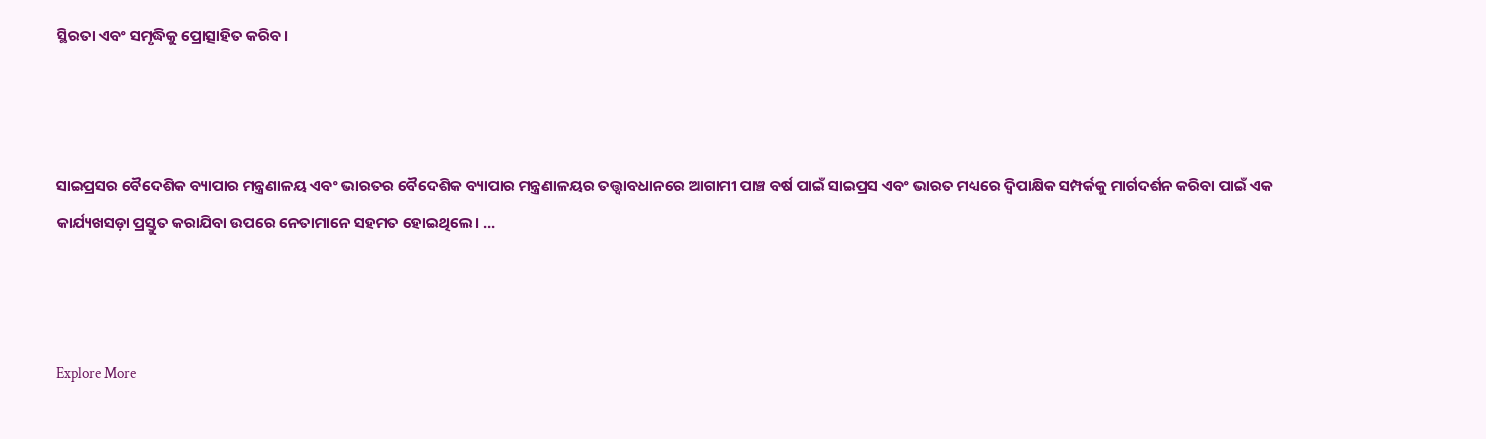ସ୍ଥିରତା ଏବଂ ସମୃଦ୍ଧିକୁ ପ୍ରୋତ୍ସାହିତ କରିବ।



ସାଇପ୍ରସର ବୈଦେଶିକ ବ୍ୟାପାର ମନ୍ତ୍ରଣାଳୟ ଏବଂ ଭାରତର ବୈଦେଶିକ ବ୍ୟାପାର ମନ୍ତ୍ରଣାଳୟର ତତ୍ତ୍ୱାବଧାନରେ ଆଗାମୀ ପାଞ୍ଚ ବର୍ଷ ପାଇଁ ସାଇପ୍ରସ ଏବଂ ଭାରତ ମଧ୍ୟରେ ଦ୍ୱିପାକ୍ଷିକ ସମ୍ପର୍କକୁ ମାର୍ଗଦର୍ଶନ କରିବା ପାଇଁ ଏକ କାର୍ଯ୍ୟଖସଡ଼ା ପ୍ରସ୍ତୁତ କରାଯିବା ଉପରେ ନେତାମାନେ ସହମତ ହୋଇଥିଲେ। ...



Explore More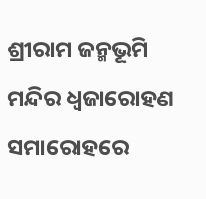ଶ୍ରୀରାମ ଜନ୍ମଭୂମି ମନ୍ଦିର ଧ୍ଵଜାରୋହଣ ସମାରୋହରେ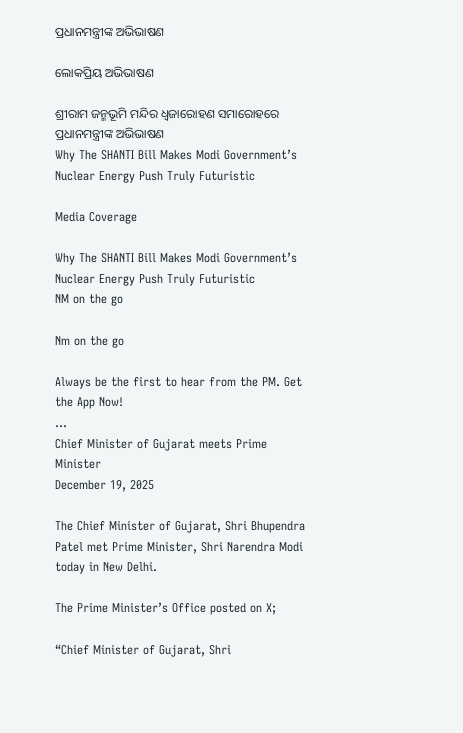ପ୍ରଧାନମନ୍ତ୍ରୀଙ୍କ ଅଭିଭାଷଣ

ଲୋକପ୍ରିୟ ଅଭିଭାଷଣ

ଶ୍ରୀରାମ ଜନ୍ମଭୂମି ମନ୍ଦିର ଧ୍ଵଜାରୋହଣ ସମାରୋହରେ ପ୍ରଧାନମନ୍ତ୍ରୀଙ୍କ ଅଭିଭାଷଣ
Why The SHANTI Bill Makes Modi Government’s Nuclear Energy Push Truly Futuristic

Media Coverage

Why The SHANTI Bill Makes Modi Government’s Nuclear Energy Push Truly Futuristic
NM on the go

Nm on the go

Always be the first to hear from the PM. Get the App Now!
...
Chief Minister of Gujarat meets Prime Minister
December 19, 2025

The Chief Minister of Gujarat, Shri Bhupendra Patel met Prime Minister, Shri Narendra Modi today in New Delhi.

The Prime Minister’s Office posted on X;

“Chief Minister of Gujarat, Shri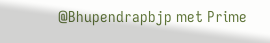@Bhupendrapbjp met Prime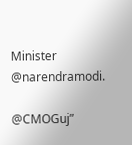Minister @narendramodi.

@CMOGuj”